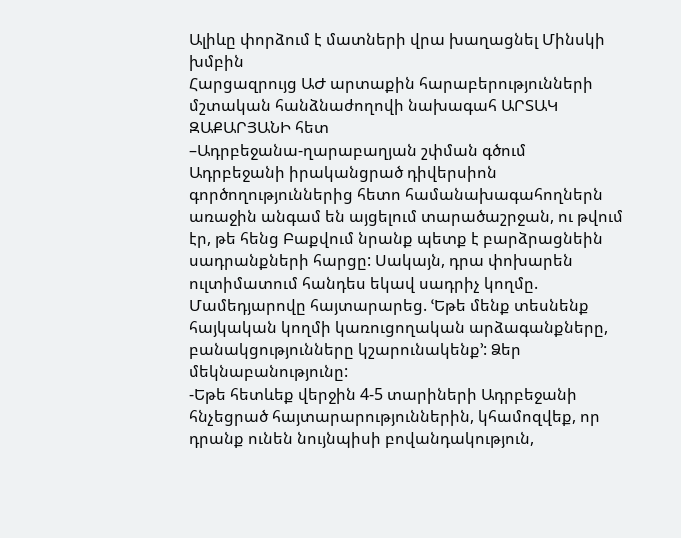Ալիևը փորձում է մատների վրա խաղացնել Մինսկի խմբին
Հարցազրույց ԱԺ արտաքին հարաբերությունների մշտական հանձնաժողովի նախագահ ԱՐՏԱԿ ԶԱՔԱՐՅԱՆԻ հետ
–Ադրբեջանա-ղարաբաղյան շփման գծում Ադրբեջանի իրականցրած դիվերսիոն գործողություններից հետո համանախագահողներն առաջին անգամ են այցելում տարածաշրջան, ու թվում էր, թե հենց Բաքվում նրանք պետք է բարձրացնեին սադրանքների հարցը: Սակայն, դրա փոխարեն ուլտիմատում հանդես եկավ սադրիչ կողմը. Մամեդյարովը հայտարարեց. ՙԵթե մենք տեսնենք հայկական կողմի կառուցողական արձագանքները, բանակցությունները կշարունակենք՚: Ձեր մեկնաբանությունը:
-Եթե հետևեք վերջին 4-5 տարիների Ադրբեջանի հնչեցրած հայտարարություններին, կհամոզվեք, որ դրանք ունեն նույնպիսի բովանդակություն,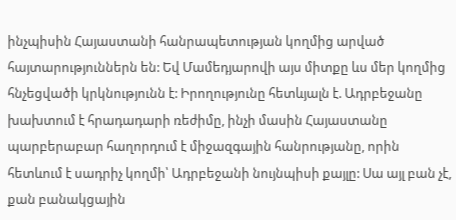ինչպիսին Հայաստանի հանրապետության կողմից արված հայտարություններն են: Եվ Մամեդյարովի այս միտքը ևս մեր կողմից հնչեցվածի կրկնությունն է: Իրողությունը հետևյալն է. Ադրբեջանը խախտում է հրադադարի ռեժիմը, ինչի մասին Հայաստանը պարբերաբար հաղորդում է միջազգային հանրությանը, որին հետևում է սադրիչ կողմի՝ Ադրբեջանի նույնպիսի քայլը: Սա այլ բան չէ, քան բանակցային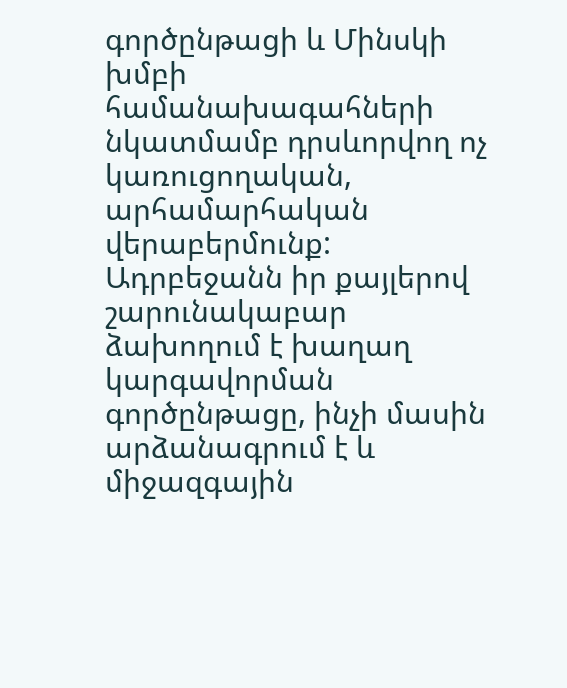գործընթացի և Մինսկի խմբի համանախագահների նկատմամբ դրսևորվող ոչ կառուցողական, արհամարհական վերաբերմունք: Ադրբեջանն իր քայլերով շարունակաբար ձախողում է խաղաղ կարգավորման գործընթացը, ինչի մասին արձանագրում է և միջազգային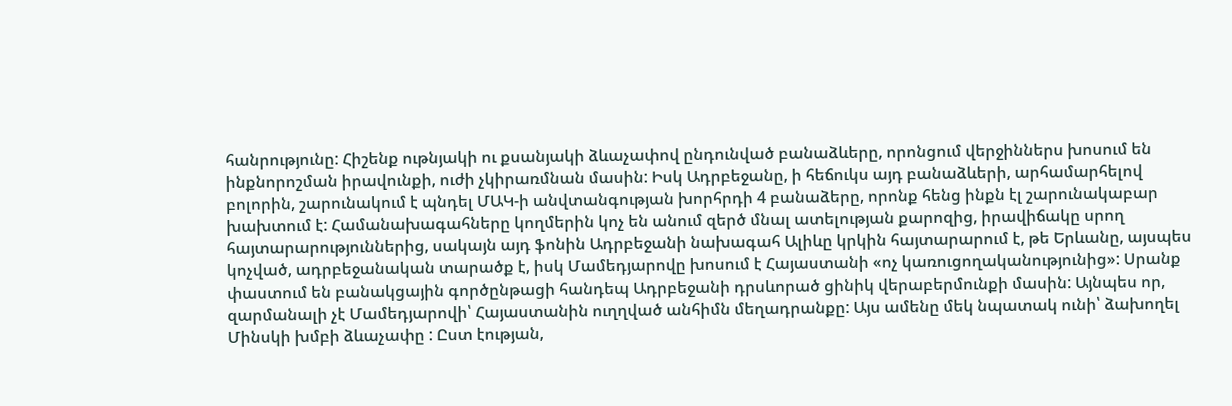հանրությունը: Հիշենք ութնյակի ու քսանյակի ձևաչափով ընդունված բանաձևերը, որոնցում վերջիններս խոսում են ինքնորոշման իրավունքի, ուժի չկիրառմնան մասին: Իսկ Ադրբեջանը, ի հեճուկս այդ բանաձևերի, արհամարհելով բոլորին, շարունակում է պնդել ՄԱԿ-ի անվտանգության խորհրդի 4 բանաձերը, որոնք հենց ինքն էլ շարունակաբար խախտում է: Համանախագահները կողմերին կոչ են անում զերծ մնալ ատելության քարոզից, իրավիճակը սրող հայտարարություններից, սակայն այդ ֆոնին Ադրբեջանի նախագահ Ալիևը կրկին հայտարարում է, թե Երևանը, այսպես կոչված, ադրբեջանական տարածք է, իսկ Մամեդյարովը խոսում է Հայաստանի «ոչ կառուցողականությունից»: Սրանք փաստում են բանակցային գործընթացի հանդեպ Ադրբեջանի դրսևորած ցինիկ վերաբերմունքի մասին: Այնպես որ, զարմանալի չէ Մամեդյարովի՝ Հայաստանին ուղղված անհիմն մեղադրանքը: Այս ամենը մեկ նպատակ ունի՝ ձախողել Մինսկի խմբի ձևաչափը : Ըստ էության,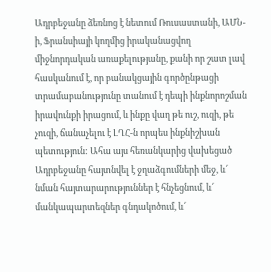Ադրբեջանը ձեռնոց է նետում Ռուսաստանի, ԱՄՆ-ի, Ֆրանսիայի կողմից իրականացվող միջնորդական առաքելությանը, քանի որ շատ լավ հասկանում է, որ բանակցային գործընթացի տրամաբանությունը տանում է դեպի ինքնորոշման իրավունքի իրացում, և ինքը վաղ թե ուշ, ուզի, թե չուզի, ճանաչելու է ԼՂՀ-ն որպես ինքնիշխան պետություն: Ահա այս հեռանկարից վախեցած Ադրբեջանը հայտնվել է ջղաձգումների մեջ, և՜ նման հայտարարություններ է հնչեցնում, և՜ մանկապարտեզներ գնդակոծում, և՜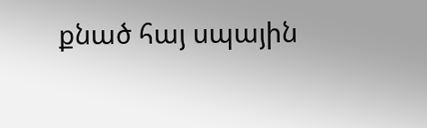քնած հայ սպային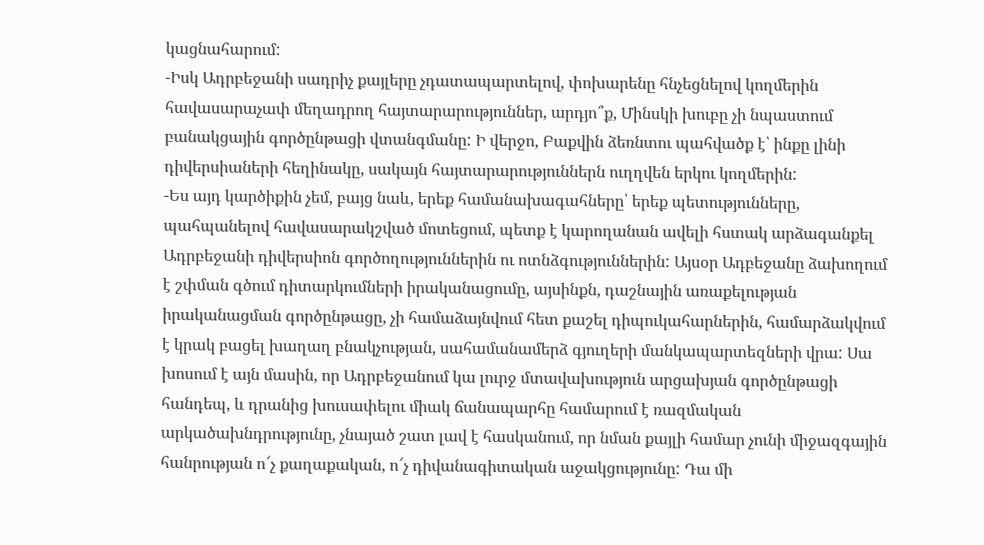կացնահարում:
-Իսկ Ադրբեջանի սադրիչ քայլերը չդատապարտելով, փոխարենը հնչեցնելով կողմերին հավասարաչափ մեղադրող հայտարարություններ, արդյո՞ք, Մինսկի խուբը չի նպաստում բանակցային գործընթացի վտանգմանը: Ի վերջո, Բաքվին ձեռնտու պահվածք է՝ ինքը լինի դիվերսիաների հեղինակը, սակայն հայտարարություններն ուղղվեն երկու կողմերին:
-Ես այդ կարծիքին չեմ, բայց նաև, երեք համանախագահները՝ երեք պետությունները, պահպանելով հավասարակշված մոտեցում, պետք է կարողանան ավելի հստակ արձագանքել Ադրբեջանի դիվերսիոն գործողություններին ու ոտնձգություններին: Այսօր Ադբեջանը ձախողում է շփման գծում դիտարկումների իրականացումը, այսինքն, դաշնային առաքելության իրականացման գործընթացը, չի համաձայնվում հետ քաշել դիպուկահարներին, համարձակվում է կրակ բացել խաղաղ բնակչության, սահամանամերձ գյուղերի մանկապարտեզների վրա: Սա խոսում է այն մասին, որ Ադրբեջանում կա լուրջ մտավախություն արցախյան գործընթացի հանդեպ, և դրանից խուսափելու միակ ճանապարհը համարում է ռազմական արկածախնդրությունը, չնայած շատ լավ է հասկանում, որ նման քայլի համար չունի միջազգային հանրության ո՜չ քաղաքական, ո՜չ դիվանագիտական աջակցությունը: Դա մի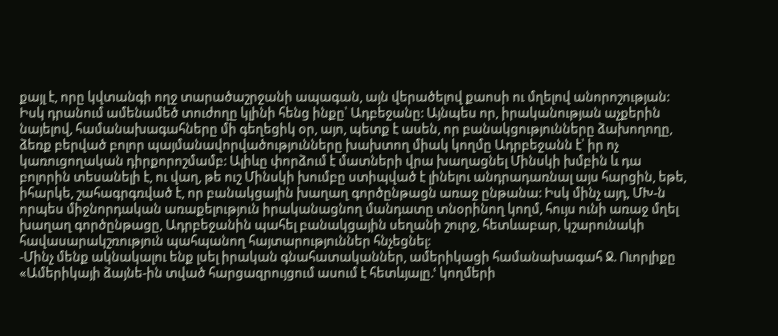քայլ է, որը կվտանգի ողջ տարածաշրջանի ապագան, այն վերածելով քաոսի ու մղելով անորոշության: Իսկ դրանում ամենամեծ տուժողը կլինի հենց ինքը՝ Ադբեջանը: Այնպես որ, իրականության աչքերին նայելով, համանախագահները մի գեղեցիկ օր, այո, պետք է ասեն, որ բանակցությունները ձախողողը, ձեռք բերված բոլոր պայմանավորվածությունները խախտող միակ կողմը Ադրբեջանն է՝ իր ոչ կառուցողական դիրքորոշմամբ: Ալիևը փորձում է մատների վրա խաղացնել Մինսկի խմբին և դա բոլորին տեսանելի է, ու վաղ, թե ուշ Մինսկի խումբը ստիպված է լինելու անդրադառնալ այս հարցին, եթե, իհարկե, շահագրգռված է, որ բանակցային խաղաղ գործընթացն առաջ ընթանա: Իսկ մինչ այդ, ՄԽ-ն որպես միջնորդական առաքելություն իրականացնող մանդատը տնօրինող կողմ, հույս ունի առաջ մղել խաղաղ գործընթացը, Ադրբեջանին պահել բանակցային սեղանի շուրջ, հետևաբար, կշարունակի հավասարակշռություն պահպանող հայտարություններ հնչեցնել:
-Մինչ մենք ակնակալու ենք լսել իրական գնահատականներ, ամերիկացի համանախագահ Ջ. Ուորլիքը «Ամերիկայի ձայնե-ին տված հարցազրույցում ասում է հետևյալը.ՙ կողմերի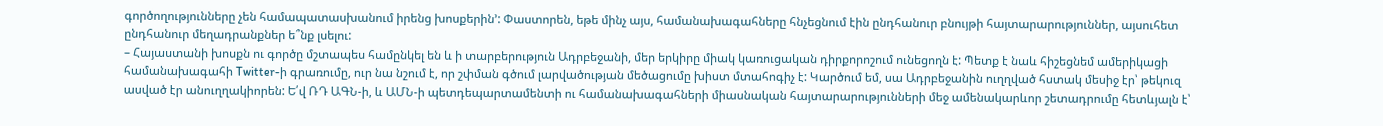գործողությունները չեն համապատասխանում իրենց խոսքերին՚: Փաստորեն, եթե մինչ այս, համանախագահները հնչեցնում էին ընդհանուր բնույթի հայտարարություններ, այսուհետ ընդհանուր մեղադրանքներ ե՞նք լսելու:
– Հայաստանի խոսքն ու գործը մշտապես համընկել են և ի տարբերություն Ադրբեջանի, մեր երկիրը միակ կառուցական դիրքորոշում ունեցողն է: Պետք է նաև հիշեցնեմ ամերիկացի համանախագահի Twitter-ի գրառումը, ուր նա նշում է, որ շփման գծում լարվածության մեծացումը խիստ մտահոգիչ է: Կարծում եմ, սա Ադրբեջանին ուղղված հստակ մեսիջ էր՝ թեկուզ ասված էր անուղղակիորեն: Ե՛վ ՌԴ ԱԳՆ-ի, և ԱՄՆ-ի պետդեպարտամենտի ու համանախագահների միասնական հայտարարությունների մեջ ամենակարևոր շետադրումը հետևյալն է՝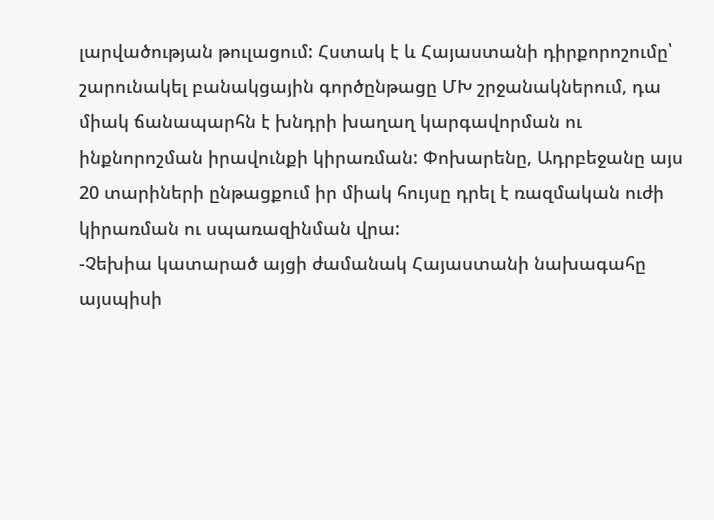լարվածության թուլացում: Հստակ է և Հայաստանի դիրքորոշումը՝ շարունակել բանակցային գործընթացը ՄԽ շրջանակներում, դա միակ ճանապարհն է խնդրի խաղաղ կարգավորման ու ինքնորոշման իրավունքի կիրառման: Փոխարենը, Ադրբեջանը այս 20 տարիների ընթացքում իր միակ հույսը դրել է ռազմական ուժի կիրառման ու սպառազինման վրա:
-Չեխիա կատարած այցի ժամանակ Հայաստանի նախագահը այսպիսի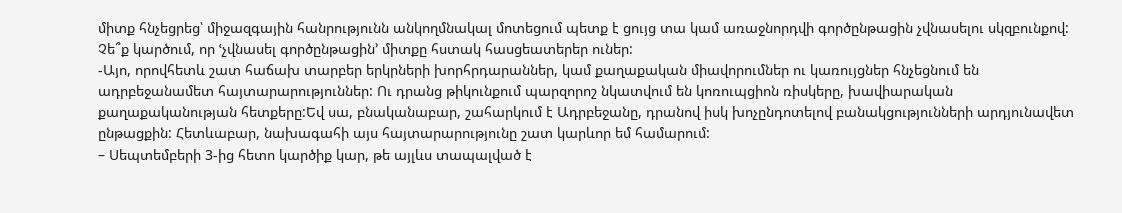միտք հնչեցրեց՝ միջազգային հանրությունն անկողմնակալ մոտեցում պետք է ցույց տա կամ առաջնորդվի գործընթացին չվնասելու սկզբունքով: Չե՞ք կարծում, որ ՙչվնասել գործընթացին՚ միտքը հստակ հասցեատերեր ուներ:
-Այո, որովհետև շատ հաճախ տարբեր երկրների խորհրդարաններ, կամ քաղաքական միավորումներ ու կառույցներ հնչեցնում են ադրբեջանամետ հայտարարություններ: Ու դրանց թիկունքում պարզորոշ նկատվում են կոռուպցիոն ռիսկերը, խավիարական քաղաքականության հետքերը:Եվ սա, բնականաբար, շահարկում է Ադրբեջանը, դրանով իսկ խոչընդոտելով բանակցությունների արդյունավետ ընթացքին: Հետևաբար, նախագահի այս հայտարարությունը շատ կարևոր եմ համարում:
– Սեպտեմբերի 3-ից հետո կարծիք կար, թե այլևս տապալված է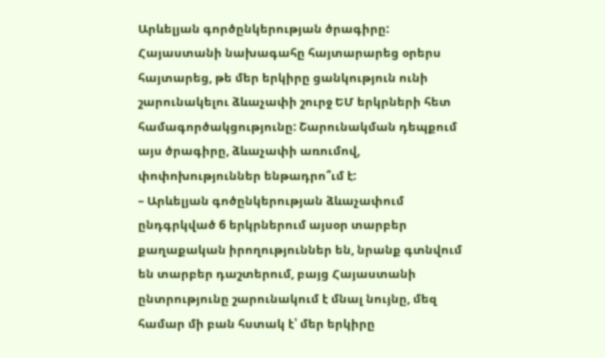Արևելյան գործընկերության ծրագիրը: Հայաստանի նախագահը հայտարարեց օրերս հայտարեց, թե մեր երկիրը ցանկություն ունի շարունակելու ձևաչափի շուրջ ԵՄ երկրների հետ համագործակցությունը: Շարունակման դեպքում այս ծրագիրը, ձևաչափի առումով, փոփոխություններ ենթադրո՞ւմ է:
– Արևելյան գոծընկերության ձևաչափում ընդգրկված 6 երկրներում այսօր տարբեր քաղաքական իրողություններ են, նրանք գտնվում են տարբեր դաշտերում, բայց Հայաստանի ընտրությունը շարունակում է մնալ նույնը, մեզ համար մի բան հստակ է՝ մեր երկիրը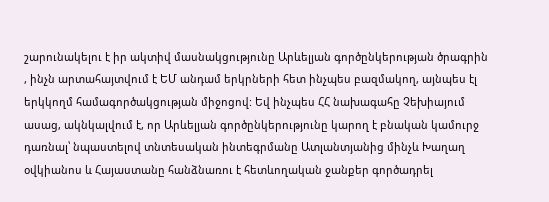շարունակելու է իր ակտիվ մասնակցությունը Արևելյան գործընկերության ծրագրին , ինչն արտահայտվում է ԵՄ անդամ երկրների հետ ինչպես բազմակող, այնպես էլ երկկողմ համագործակցության միջոցով: Եվ ինչպես ՀՀ նախագահը Չեխիայում ասաց, ակնկալվում է, որ Արևելյան գործընկերությունը կարող է բնական կամուրջ դառնալ՝ նպաստելով տնտեսական ինտեգրմանը Ատլանտյանից մինչև Խաղաղ օվկիանոս և Հայաստանը հանձնառու է հետևողական ջանքեր գործադրել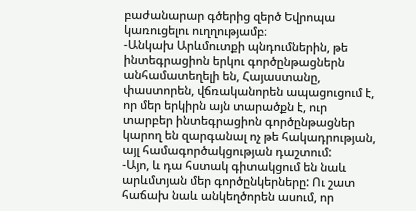բաժանարար գծերից զերծ Եվրոպա կառուցելու ուղղությամբ։
-Անկախ Արևմուտքի պնդումներին, թե ինտեգրացիոն երկու գործընթացներն անհամատեղելի են, Հայաստանը, փաստորեն, վճռականորեն ապացուցում է, որ մեր երկիրն այն տարածքն է, ուր տարբեր ինտեգրացիոն գործընթացներ կարող են զարգանալ ոչ թե հակադրության, այլ համագործակցության դաշտում:
-Այո, և դա հստակ գիտակցում են նաև արևմտյան մեր գործընկերները: Ու շատ հաճախ նաև անկեղծորեն ասում, որ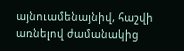այնուամենայնիվ, հաշվի առնելով ժամանակից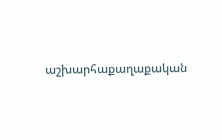աշխարհաքաղաքական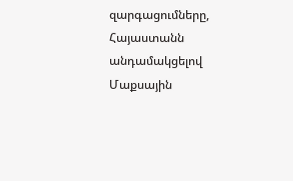զարգացումները, Հայաստանն անդամակցելով Մաքսային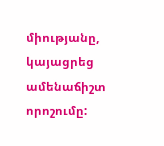միությանը, կայացրեց ամենաճիշտ որոշումը: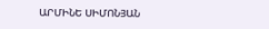ԱՐՄԻՆԵ ՍԻՄՈՆՅԱՆ